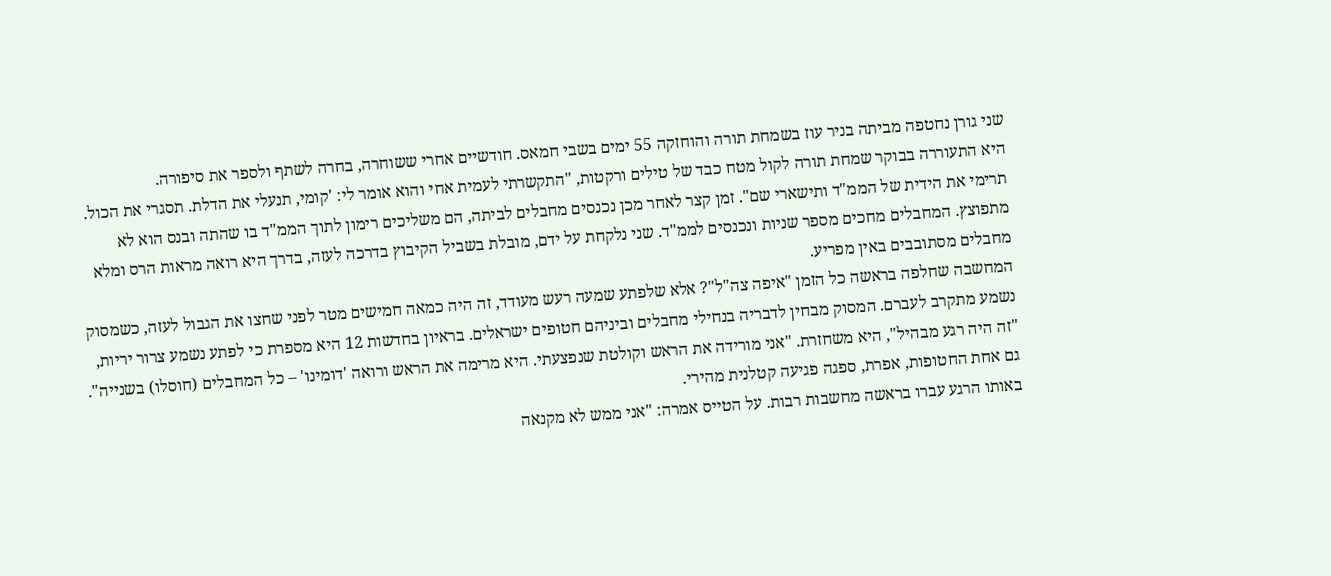שני גורן נחטפה מביתה בניר עוז בשמחת תורה והוחזקה 55 ימים בשבי חמאס. חודשיים אחרי ששוחרה, בחרה לשתף ולספר את סיפורה.
היא התעוררה בבוקר שמחת תורה לקול מטח כבד של טילים ורקטות, "התקשרתי לעמית אחי והוא אומר לי: 'קומי, תנעלי את הדלת. תסגרי את הכול. תרימי את הידית של הממ"ד ותישארי שם". זמן קצר לאחר מכן נכנסים מחבלים לביתה, הם משליכים רימון לתוך הממ"ד בו שהתה ובנס הוא לא מתפוצץ. המחבלים מחכים מספר שניות ונכנסים לממ"ד. שני נלקחת על ידם, מובלת בשביל הקיבוץ בדרכה לעזה, בדרך היא רואה מראות הרס ומלא מחבלים מסתובבים באין מפריע.
המחשבה שחלפה בראשה כל הזמן "איפה צה"ל"? אלא שלפתע שמעה רעש מעודד, זה היה כמאה חמישים מטר לפני שחצו את הגבול לעזה, כשמסוק נשמע מתקרב לעברם. המסוק מבחין לדבריה בנחילי מחבלים וביניהם חטופים ישראלים. בראיון בחדשות 12 היא מספרת כי לפתע נשמע צרור יריות, "זה היה רגע מבהיל", היא משחזרת. "אני מורידה את הראש וקולטת שנפצעתי. היא מרימה את הראש ורואה 'דומינו' – כל המחבלים (חוסלו) בשנייה". גם אחת החטופות, אפרת, ספגה פגיעה קטלנית מהירי.
באותו הרגע עברו בראשה מחשבות רבות. על הטייס אמרה: "אני ממש לא מקנאה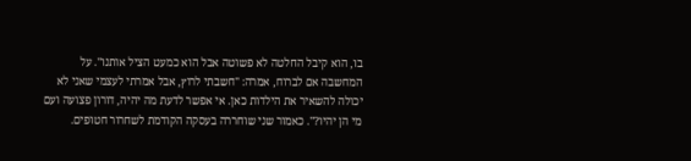בו, הוא קיבל החלטה לא פשוטה אבל הוא כמעט הציל אותנו". על המחשבה אם לברוח, אמרה: "חשבתי לרוץ, אבל אמרתי לעצמי שאני לא יכולה להשאיר את הילדות כאן. אי אפשר לדעת מה יהיה, דורון פצועה ועם מי הן יהיו?". כאמור שני שוחררה בעסקה הקודמת לשחרור חטופים.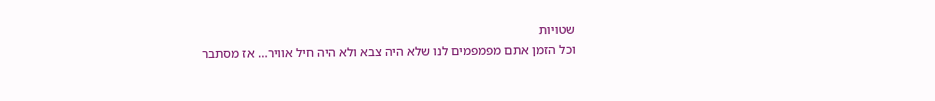שטויות
וכל הזמן אתם מפמפמים לנו שלא היה צבא ולא היה חיל אוויר… אז מסתבר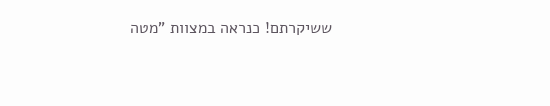ששיקרתם! כנראה במצוות "מטה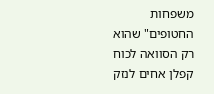משפחות החטופים" שהוא רק הסוואה לכוח קפלן אחים לנזק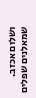ושלום אכזב. שמאלנים שפלים